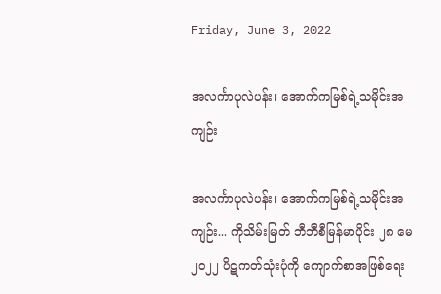Friday, June 3, 2022

အလင်္ကာပုလဲပန်း၊ အောက်ကမြစ်ရဲ့သမိုင်းအကျဉ်း

အလင်္ကာပုလဲပန်း၊ အောက်ကမြစ်ရဲ့သမိုင်းအကျဉ်း... ကိုသိမ်းမြတ် ဘီဘီစီမြန်မာပိုင်း ၂၈ မေ ၂၀၂၂ ပိဋကတ်သုံးပုံကို ကျောက်စာအဖြစ်ရေး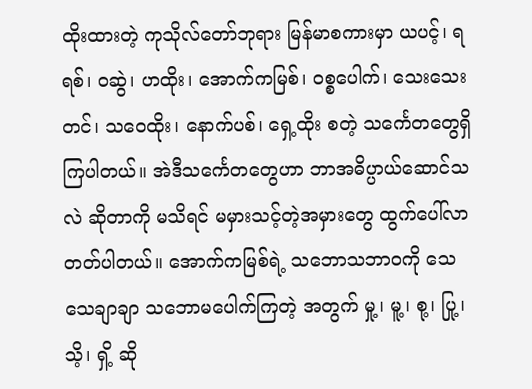ထိုးထားတဲ့ ကုသိုလ်တော်ဘုရား မြန်မာစကားမှာ ယပင့်၊ ရရစ်၊ ဝဆွဲ၊ ဟထိုး၊ အောက်ကမြစ်၊ ဝစ္စပေါက်၊ သေးသေးတင်၊ သဝေထိုး၊ နောက်ပစ်၊ ရှေ့ထိုး စတဲ့ သင်္ကေတတွေရှိကြပါတယ်။ အဲဒီသင်္ကေတတွေဟာ ဘာအဓိပ္ပာယ်ဆောင်သလဲ ဆိုတာကို မသိရင် မမှားသင့်တဲ့အမှားတွေ ထွက်ပေါ်လာတတ်ပါတယ်။ အောက်ကမြစ်ရဲ့ သဘောသဘာဝကို သေသေချာချာ သဘောမပေါက်ကြတဲ့ အတွက် မှု့၊ မူ့၊ စု့၊ ပြု့၊သိ့၊ ရှိ့ ဆို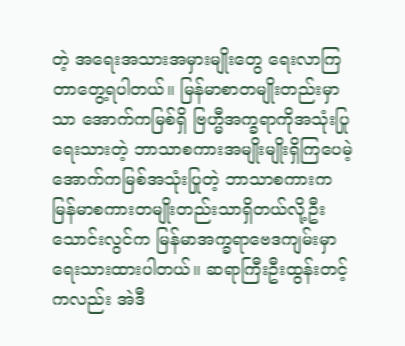တဲ့ အရေးအသားအမှားမျိုးတွေ ရေးလာကြတာတွေ့ရပါတယ်။ မြန်မာစာတမျိုးတည်းမှာသာ အောက်ကမြစ်ရှိ ဗြဟ္မီအက္ခရာကိုအသုံးပြုရေးသားတဲ့ ဘာသာစကားအမျိုးမျိုးရှိကြပေမဲ့ အောက်ကမြစ်အသုံးပြုတဲ့ ဘာသာစကားက မြန်မာစကားတမျိုးတည်းသာရှိတယ်လို့ဦးသောင်းလွင်က မြန်မာအက္ခရာဗေဒကျမ်းမှာ ရေးသားထားပါတယ်။ ဆရာကြီးဦးထွန်းတင့်ကလည်း အဲဒီ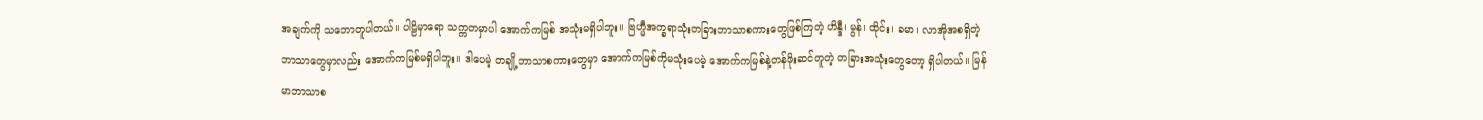အချက်ကို သဘောတူပါတယ်။ ပါဠိမှာရော သက္ကတမှာပါ အောက်ကမြစ် အသုံးမရှိပါဘူး။ ဗြဟ္မီအက္ခရာသုံးတခြားဘာသာစကားတွေဖြစ်ကြတဲ့ ဟိန္ဒီ၊ မွန်၊ ထိုင်း၊ ခမာ၊ လာအိုအစရှိတဲ့ဘာသာတွေမှာလည်း အောက်ကမြစ်မရှိပါဘူး။ ဒါပေမဲ့ တချို့ဘာသာစကားတွေမှာ အောက်ကမြစ်ကိုမသုံးပေမဲ့ အောက်ကမြစ်နဲ့တန်ဖိုးဆင်တူတဲ့ တခြားအသုံးတွေတော့ ရှိပါတယ်။ မြန်မာဘာသာစ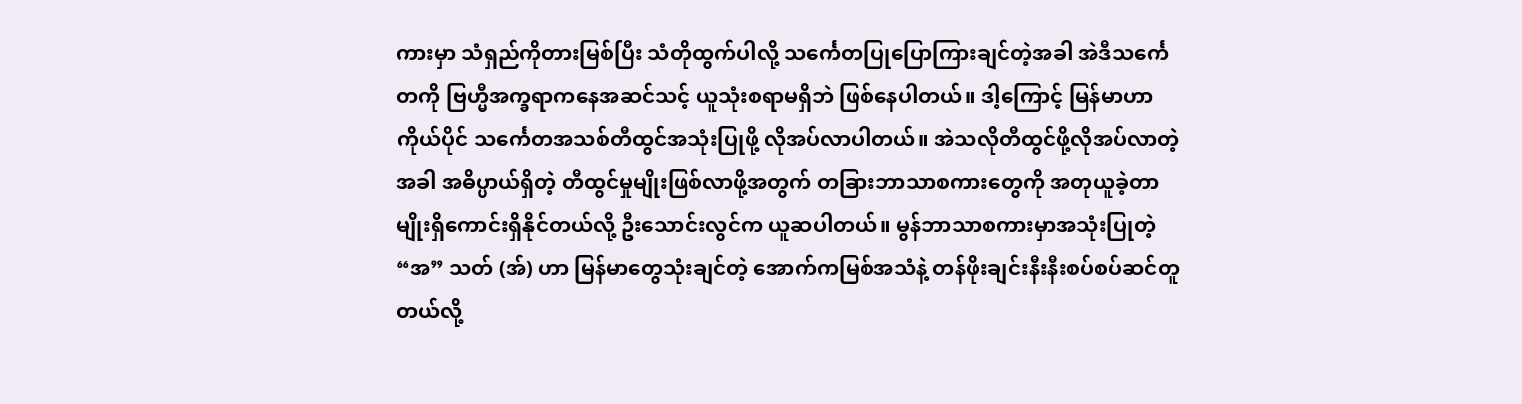ကားမှာ သံရှည်ကိုတားမြစ်ပြီး သံတိုထွက်ပါလို့ သင်္ကေတပြုပြောကြားချင်တဲ့အခါ အဲဒီသင်္ကေတကို ဗြဟ္မီအက္ခရာကနေအဆင်သင့် ယူသုံးစရာမရှိဘဲ ဖြစ်နေပါတယ်။ ဒါ့ကြောင့် မြန်မာဟာ ကိုယ်ပိုင် သင်္ကေတအသစ်တီထွင်အသုံးပြုဖို့ လိုအပ်လာပါတယ်။ အဲသလိုတီထွင်ဖို့လိုအပ်လာတဲ့အခါ အဓိပ္ပာယ်ရှိတဲ့ တီထွင်မှုမျိုးဖြစ်လာဖို့အတွက် တခြားဘာသာစကားတွေကို အတုယူခဲ့တာမျိုးရှိကောင်းရှိနိုင်တယ်လို့ ဦးသောင်းလွင်က ယူဆပါတယ်။ မွန်ဘာသာစကားမှာအသုံးပြုတဲ့ “အ” သတ် (အ်) ဟာ မြန်မာတွေသုံးချင်တဲ့ အောက်ကမြစ်အသံနဲ့ တန်ဖိုးချင်းနီးနီးစပ်စပ်ဆင်တူတယ်လို့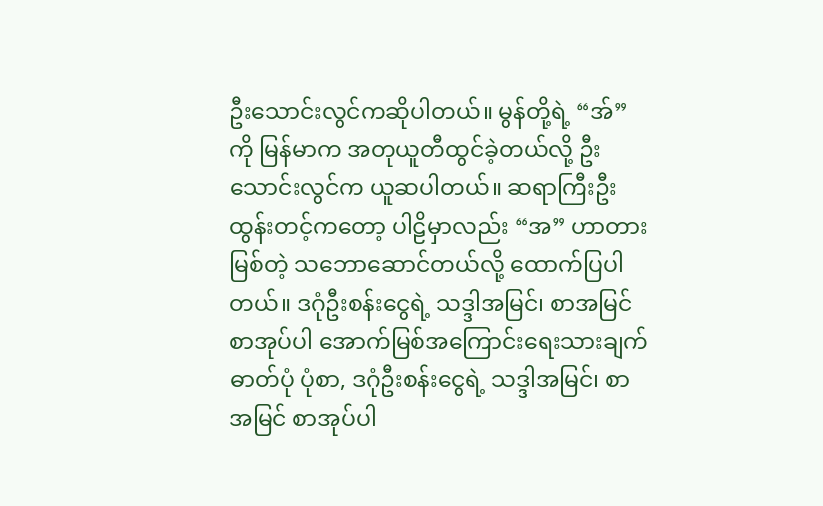ဦးသောင်းလွင်ကဆိုပါတယ်။ မွန်တို့ရဲ့ “အ်” ကို မြန်မာက အတုယူတီထွင်ခဲ့တယ်လို့ ဦးသောင်းလွင်က ယူဆပါတယ်။ ဆရာကြီးဦးထွန်းတင့်ကတော့ ပါဠိမှာလည်း “အ” ဟာတားမြစ်တဲ့ သဘောဆောင်တယ်လို့ ထောက်ပြပါတယ်။ ဒဂုံဦးစန်းငွေရဲ့ သဒ္ဒါအမြင်၊ စာအမြင် စာအုပ်ပါ အောက်မြစ်အကြောင်းရေးသားချက် ဓာတ်ပုံ ပုံစာ, ဒဂုံဦးစန်းငွေရဲ့ သဒ္ဒါအမြင်၊ စာအမြင် စာအုပ်ပါ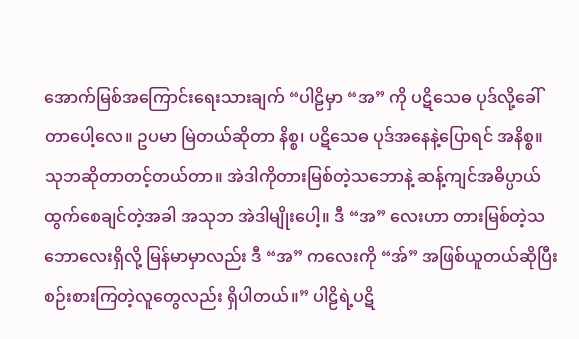အောက်မြစ်အကြောင်းရေးသားချက် “ပါဠိမှာ “အ” ကို ပဋိသေဓ ပုဒ်လို့ခေါ်တာပေါ့လေ။ ဥပမာ မြဲတယ်ဆိုတာ နိစ္စ၊ ပဋိသေဓ ပုဒ်အနေနဲ့ပြောရင် အနိစ္စ။ သုဘဆိုတာတင့်တယ်တာ။ အဲဒါကိုတားမြစ်တဲ့သဘောနဲ့ ဆန့်ကျင်အဓိပ္ပာယ်ထွက်စေချင်တဲ့အခါ အသုဘ အဲဒါမျိုးပေါ့။ ဒီ “အ” လေးဟာ တားမြစ်တဲ့သဘောလေးရှိလို့ မြန်မာမှာလည်း ဒီ “အ” ကလေးကို “အ်” အဖြစ်ယူတယ်ဆိုပြီး စဉ်းစားကြတဲ့လူတွေလည်း ရှိပါတယ်။” ပါဠိရဲ့ပဋိ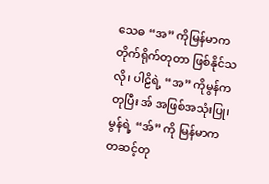သေဓ “အ” ကိုမြန်မာက တိုက်ရိုက်တုတာ ဖြစ်နိုင်သလို၊ ပါဠိရဲ့ “အ” ကိုမွန်ကတုပြီး အ် အဖြစ်အသုံးပြု၊ မွန်ရဲ့ “အ်” ကို မြန်မာက တဆင့်တု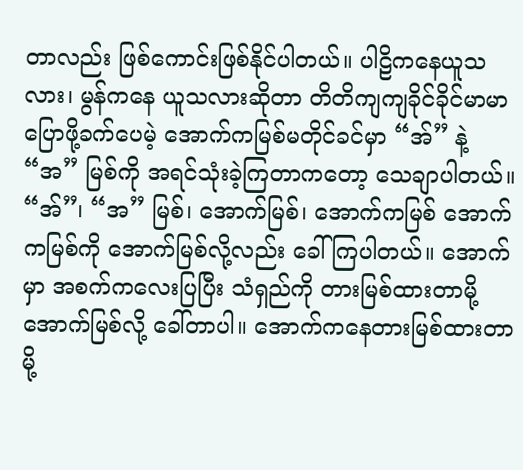တာလည်း ဖြစ်ကောင်းဖြစ်နိုင်ပါတယ်။ ပါဠိကနေယူသလား၊ မွန်ကနေ ယူသလားဆိုတာ တိတိကျကျခိုင်ခိုင်မာမာ ပြောဖို့ခက်ပေမဲ့ အောက်ကမြစ်မတိုင်ခင်မှာ “အ်” နဲ့ “အ” မြစ်ကို အရင်သုံးခဲ့ကြတာကတော့ သေချာပါတယ်။ “အ်”၊ “အ” မြစ်၊ အောက်မြစ်၊ အောက်ကမြစ် အောက်ကမြစ်ကို အောက်မြစ်လို့လည်း ခေါ်ကြပါတယ်။ အောက်မှာ အစက်ကလေးပြပြီး သံရှည်ကို တားမြစ်ထားတာမို့ အောက်မြစ်လို့ ခေါ်တာပါ။ အောက်ကနေတားမြစ်ထားတာမို့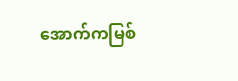အောက်ကမြစ်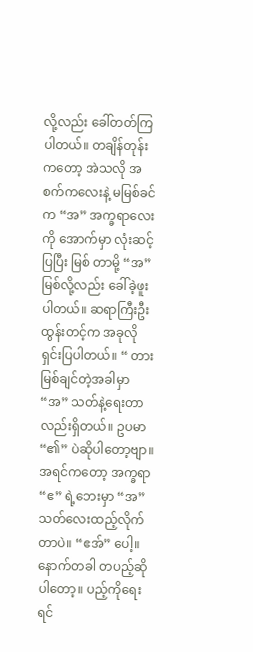လို့လည်း ခေါ်တတ်ကြပါတယ်။ တချိန်တုန်းကတော့ အဲသလို အစက်ကလေးနဲ့ မမြစ်ခင်က “အ” အက္ခရာလေးကို အောက်မှာ လုံးဆင့်ပြပြီး မြစ် တာမို့ “အ” မြစ်လို့လည်း ခေါ်ခဲ့ဖူးပါတယ်။ ဆရာကြီးဦးထွန်းတင့်က အခုလိုရှင်းပြပါတယ်။ “ တားမြစ်ချင်တဲ့အခါမှာ “အ” သတ်နဲ့ရေးတာလည်းရှိတယ်။ ဥပမာ “၏” ပဲဆိုပါတော့ဗျာ။ အရင်ကတော့ အက္ခရာ “ဧ” ရဲ့ဘေးမှာ “အ” သတ်လေးထည့်လိုက်တာပဲ။ “ဧအ်” ပေါ့။ နောက်တခါ တပည့်ဆိုပါတော့။ ပည့်ကိုရေးရင်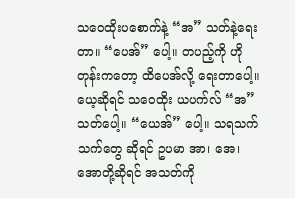သဝေထိုးပစောက်နဲ့ “အ” သတ်နဲ့ရေးတာ။ “ပေအ်” ပေါ့။ တပည့်ကို ဟိုတုန်းကတော့ ထိပေအ်လို့ ရေးတာပေါ့။ ယေ့ဆိုရင် သဝေထိုး ယပက်လ် “အ” သတ်ပေါ့။ “ယေအ်” ပေါ့။ သရသက်သက်တွေ ဆိုရင် ဥပမာ အာ၊ အေ၊ အောတို့ဆိုရင် အသတ်ကို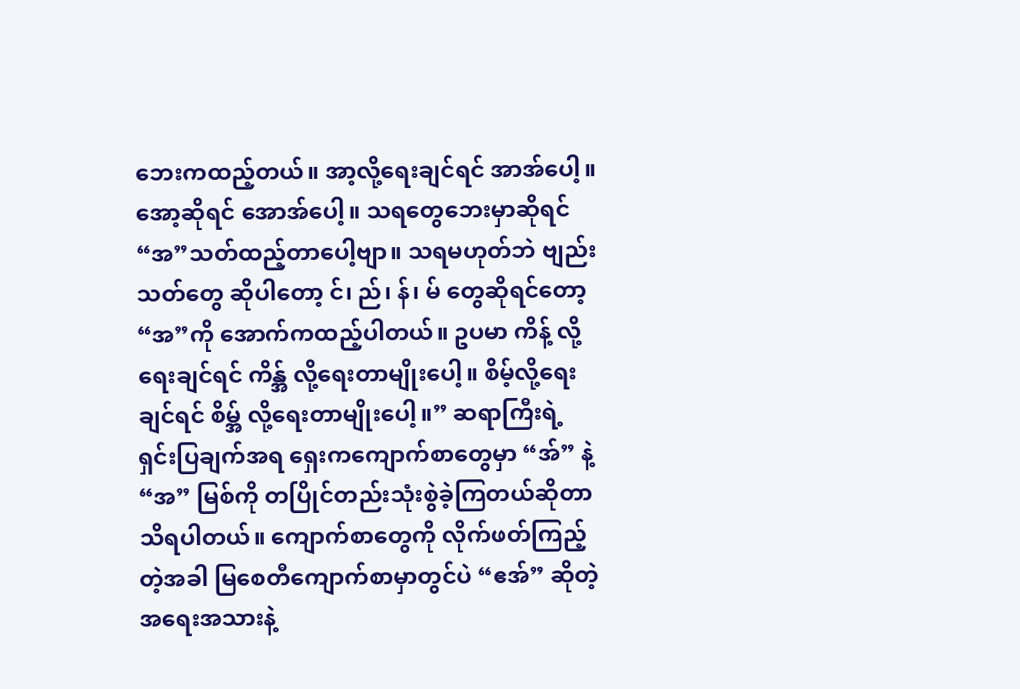ဘေးကထည့်တယ်။ အာ့လို့ရေးချင်ရင် အာအ်ပေါ့။ အော့ဆိုရင် အောအ်ပေါ့။ သရတွေဘေးမှာဆိုရင် “အ”သတ်ထည့်တာပေါ့ဗျာ။ သရမဟုတ်ဘဲ ဗျည်းသတ်တွေ ဆိုပါတော့ င်၊ ည်၊ န်၊ မ် တွေဆိုရင်တော့ “အ”ကို အောက်ကထည့်ပါတယ်။ ဥပမာ ကိန့် လို့ရေးချင်ရင် ကိန္အ် လို့ရေးတာမျိုးပေါ့။ စိမ့်လို့ရေးချင်ရင် စိမ္အ် လို့ရေးတာမျိုးပေါ့။” ဆရာကြီးရဲ့ ရှင်းပြချက်အရ ရှေးကကျောက်စာတွေမှာ “အ်” နဲ့ “အ” မြစ်ကို တပြိုင်တည်းသုံးစွဲခဲ့ကြတယ်ဆိုတာ သိရပါတယ်။ ကျောက်စာတွေကို လိုက်ဖတ်ကြည့်တဲ့အခါ မြစေတီကျောက်စာမှာတွင်ပဲ “ဧအ်” ဆိုတဲ့အရေးအသားနဲ့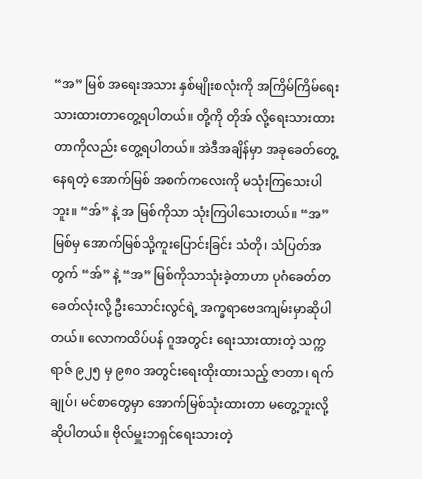“အ” မြစ် အရေးအသား နှစ်မျိုးစလုံးကို အကြိမ်ကြိမ်ရေးသားထားတာတွေ့ရပါတယ်။ တို့ကို တိုအ် လို့ရေးသားထားတာကိုလည်း တွေ့ရပါတယ်။ အဲဒီအချိန်မှာ အခုခေတ်တွေ့နေရတဲ့ အောက်မြစ် အစက်ကလေးကို မသုံးကြသေးပါဘူး။ “အ်” နဲ့ အ မြစ်ကိုသာ သုံးကြပါသေးတယ်။ “အ”မြစ်မှ အောက်မြစ်သို့ကူးပြောင်းခြင်း သံတို၊ သံပြတ်အတွက် “အ်” နဲ့ “အ” မြစ်ကိုသာသုံးခဲ့တာဟာ ပုဂံခေတ်တခေတ်လုံးလို့ ဦးသောင်းလွင်ရဲ့ အက္ခရာဗေဒကျမ်းမှာဆိုပါတယ်။ လောကထိပ်ပန် ဂူအတွင်း ရေးသားထားတဲ့ သက္ကရာဇ် ၉၂၅ မှ ၉၈၀ အတွင်းရေးထိုးထားသည့် ဇာတာ၊ ရက်ချုပ်၊ မင်စာတွေမှာ အောက်မြစ်သုံးထားတာ မတွေ့ဘူးလို့ဆိုပါတယ်။ ဗိုလ်မှူးဘရှင်ရေးသားတဲ့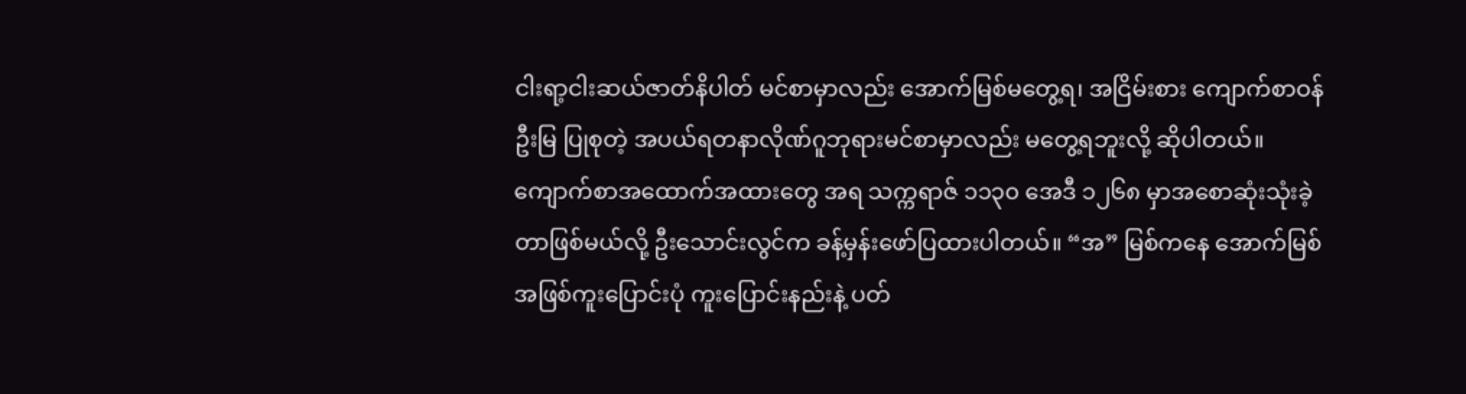ငါးရာ့ငါးဆယ်ဇာတ်နိပါတ် မင်စာမှာလည်း အောက်မြစ်မတွေ့ရ၊ အငြိမ်းစား ကျောက်စာဝန် ဦးမြ ပြုစုတဲ့ အပယ်ရတနာလိုဏ်ဂူဘုရားမင်စာမှာလည်း မတွေ့ရဘူးလို့ ဆိုပါတယ်။ ကျောက်စာအထောက်အထားတွေ အရ သက္ကရာဇ် ၁၁၃၀ အေဒီ ၁၂၆၈ မှာအစောဆုံးသုံးခဲ့တာဖြစ်မယ်လို့ ဦးသောင်းလွင်က ခန့်မှန်းဖော်ပြထားပါတယ်။ “အ” မြစ်ကနေ အောက်မြစ်အဖြစ်ကူးပြောင်းပုံ ကူးပြောင်းနည်းနဲ့ ပတ်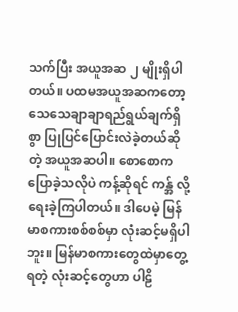သက်ပြီး အယူအဆ ၂ မျိုးရှိပါတယ်။ ပထမအယူအဆကတော့ သေသေချာချာရည်ရွယ်ချက်ရှိစွာ ပြုပြင်ပြောင်းလဲခဲ့တယ်ဆိုတဲ့ အယူအဆပါ။ စောစောကပြောခဲ့သလိုပဲ ကန့်ဆိုရင် ကန္အ် လို့ရေးခဲ့ကြပါတယ်။ ဒါပေမဲ့ မြန်မာစကားစစ်စစ်မှာ လုံးဆင့်မရှိပါဘူး။ မြန်မာစကားတွေထဲမှာတွေ့ရတဲ့ လုံးဆင့်တွေဟာ ပါဠိ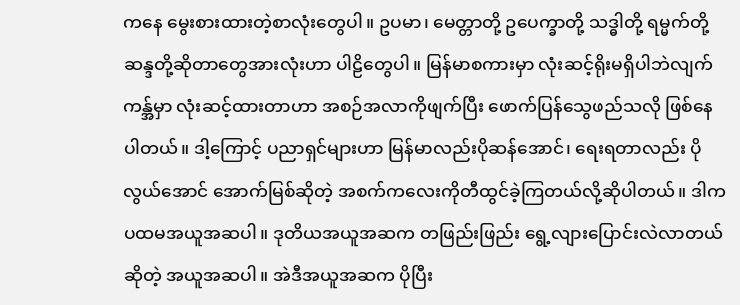ကနေ မွေးစားထားတဲ့စာလုံးတွေပါ။ ဥပမာ၊ မေတ္တာတို့ ဥပေက္ခာတို့ သဒ္ဓါတို့ ရမ္မက်တို့ ဆန္ဒတို့ဆိုတာတွေအားလုံးဟာ ပါဠိတွေပါ။ မြန်မာစကားမှာ လုံးဆင့်ရိုးမရှိပါဘဲလျက် ကန္အ်မှာ လုံးဆင့်ထားတာဟာ အစဉ်အလာကိုဖျက်ပြီး ဖောက်ပြန်သွေဖည်သလို ဖြစ်နေပါတယ်။ ဒါ့ကြောင့် ပညာရှင်များဟာ မြန်မာလည်းပိုဆန်အောင်၊ ရေးရတာလည်း ပိုလွယ်အောင် အောက်မြစ်ဆိုတဲ့ အစက်ကလေးကိုတီထွင်ခဲ့ကြတယ်လို့ဆိုပါတယ်။ ဒါက ပထမအယူအဆပါ။ ဒုတိယအယူအဆက တဖြည်းဖြည်း ရွေ့လျားပြောင်းလဲလာတယ်ဆိုတဲ့ အယူအဆပါ။ အဲဒီအယူအဆက ပိုပြီး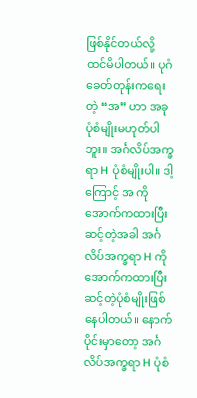ဖြစ်နိုင်တယ်လို့ ထင်မိပါတယ်။ ပုဂံခေတ်တုန်းကရေးတဲ့ “အ” ဟာ အခုပုံစံမျိုးမဟုတ်ပါဘူး။ အင်္ဂလိပ်အက္ခရာ H ပုံစံမျိုးပါ။ ဒါ့ကြောင့် အ ကိုအောက်ကထားပြီး ဆင့်တဲ့အခါ အင်္ဂလိပ်အက္ခရာ H ကိုအောက်ကထားပြီး ဆင့်တဲ့ပုံစံမျိုးဖြစ်နေပါတယ်။ နောက်ပိုင်းမှာတော့ အင်္ဂလိပ်အက္ခရာ H ပုံစံ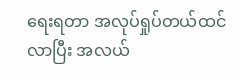ရေးရတာ အလုပ်ရှုပ်တယ်ထင်လာပြီး အလယ်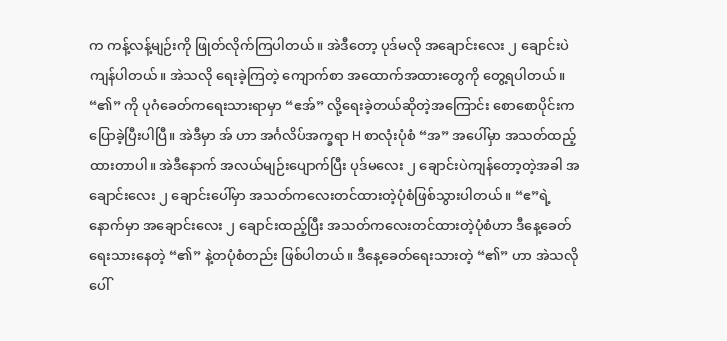က ကန့်လန့်မျဉ်းကို ဖြုတ်လိုက်ကြပါတယ်။ အဲဒီတော့ ပုဒ်မလို အချောင်းလေး ၂ ချောင်းပဲ ကျန်ပါတယ်။ အဲသလို ရေးခဲ့ကြတဲ့ ကျောက်စာ အထောက်အထားတွေကို တွေ့ရပါတယ်။ “၏” ကို ပုဂံခေတ်ကရေးသားရာမှာ “ဧအ်” လို့ရေးခဲ့တယ်ဆိုတဲ့အကြောင်း စောစောပိုင်းကပြောခဲ့ပြီးပါပြီ။ အဲဒီမှာ အ် ဟာ အင်္ဂလိပ်အက္ခရာ H စာလုံးပုံစံ “အ” အပေါ်မှာ အသတ်ထည့်ထားတာပါ။ အဲဒီနောက် အလယ်မျဉ်းပျောက်ပြီး ပုဒ်မလေး ၂ ချောင်းပဲကျန်တော့တဲ့အခါ အချောင်းလေး ၂ ချောင်းပေါ်မှာ အသတ်ကလေးတင်ထားတဲ့ပုံစံဖြစ်သွားပါတယ်။ “ဧ”ရဲ့နောက်မှာ အချောင်းလေး ၂ ချောင်းထည့်ပြီး အသတ်ကလေးတင်ထားတဲ့ပုံစံဟာ ဒီနေ့ခေတ်ရေးသားနေတဲ့ “၏” နဲ့တပုံစံတည်း ဖြစ်ပါတယ်။ ဒီနေ့ခေတ်ရေးသားတဲ့ “၏” ဟာ အဲသလို ပေါ်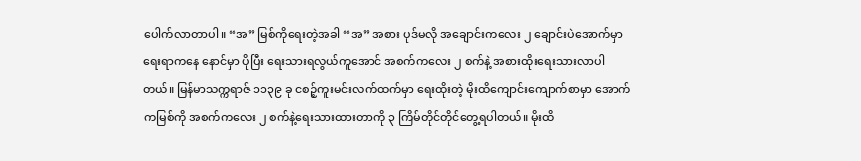ပေါက်လာတာပါ။ “အ” မြစ်ကိုရေးတဲ့အခါ “အ” အစား ပုဒ်မလို အချောင်းကလေး ၂ ချောင်းပဲအောက်မှာ ရေးရာကနေ နောင်မှာ ပိုပြီး ရေးသားရလွယ်ကူအောင် အစက်ကလေး ၂ စက်နဲ့ အစားထိုးရေးသားလာပါတယ်။ မြန်မာသက္ကရာဇ် ၁၁၃၉ ခု ငစဉ့်ကူးမင်းလက်ထက်မှာ ရေးထိုးတဲ့ မိုးထိကျောင်းကျောက်စာမှာ အောက်ကမြစ်ကို အစက်ကလေး ၂ စက်နဲ့ရေးသားထားတာကို ၃ ကြိမ်တိုင်တိုင်တွေ့ရပါတယ်။ မိုးထိ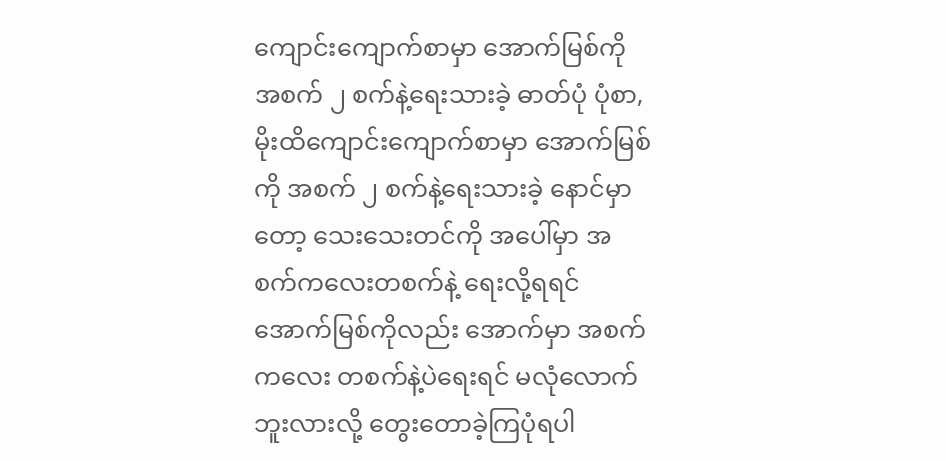ကျောင်းကျောက်စာမှာ အောက်မြစ်ကို အစက် ၂ စက်နဲ့ရေးသားခဲ့ ဓာတ်ပုံ ပုံစာ, မိုးထိကျောင်းကျောက်စာမှာ အောက်မြစ်ကို အစက် ၂ စက်နဲ့ရေးသားခဲ့ နောင်မှာတော့ သေးသေးတင်ကို အပေါ်မှာ အစက်ကလေးတစက်နဲ့ ရေးလို့ရရင် အောက်မြစ်ကိုလည်း အောက်မှာ အစက်ကလေး တစက်နဲ့ပဲရေးရင် မလုံလောက်ဘူးလားလို့ တွေးတောခဲ့ကြပုံရပါ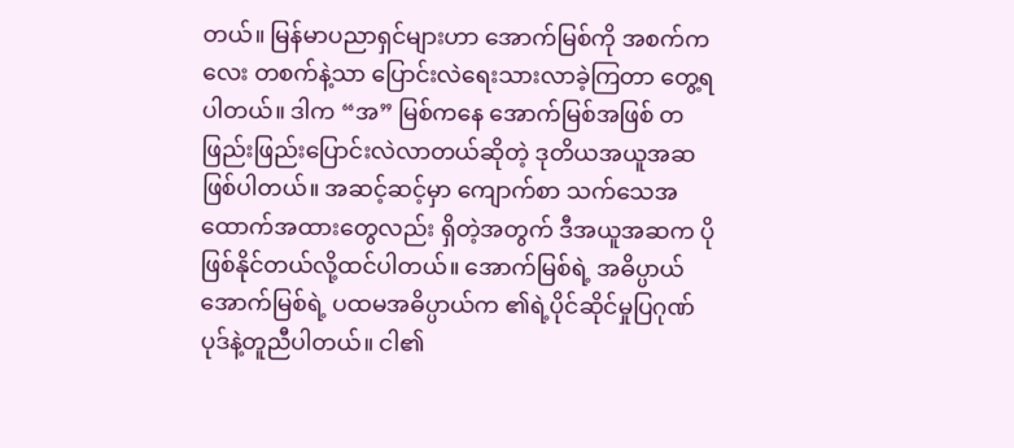တယ်။ မြန်မာပညာရှင်များဟာ အောက်မြစ်ကို အစက်ကလေး တစက်နဲ့သာ ပြောင်းလဲရေးသားလာခဲ့ကြတာ တွေ့ရပါတယ်။ ဒါက “အ” မြစ်ကနေ အောက်မြစ်အဖြစ် တဖြည်းဖြည်းပြောင်းလဲလာတယ်ဆိုတဲ့ ဒုတိယအယူအဆဖြစ်ပါတယ်။ အဆင့်ဆင့်မှာ ကျောက်စာ သက်သေအထောက်အထားတွေလည်း ရှိတဲ့အတွက် ဒီအယူအဆက ပိုဖြစ်နိုင်တယ်လို့ထင်ပါတယ်။ အောက်မြစ်ရဲ့ အဓိပ္ပာယ် အောက်မြစ်ရဲ့ ပထမအဓိပ္ပာယ်က ၏ရဲ့ပိုင်ဆိုင်မှုပြဂုဏ်ပုဒ်နဲ့တူညီပါတယ်။ ငါ၏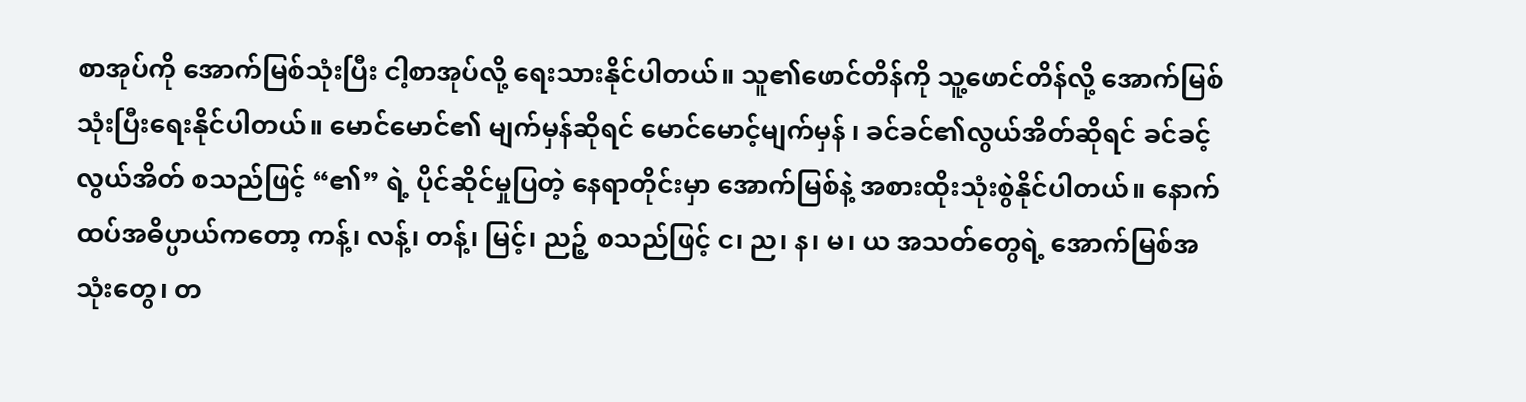စာအုပ်ကို အောက်မြစ်သုံးပြီး ငါ့စာအုပ်လို့ ရေးသားနိုင်ပါတယ်။ သူ၏ဖောင်တိန်ကို သူ့ဖောင်တိန်လို့ အောက်မြစ်သုံးပြီးရေးနိုင်ပါတယ်။ မောင်မောင်၏ မျက်မှန်ဆိုရင် မောင်မောင့်မျက်မှန် ၊ ခင်ခင်၏လွယ်အိတ်ဆိုရင် ခင်ခင့်လွယ်အိတ် စသည်ဖြင့် “၏” ရဲ့ ပိုင်ဆိုင်မှုပြတဲ့ နေရာတိုင်းမှာ အောက်မြစ်နဲ့ အစားထိုးသုံးစွဲနိုင်ပါတယ်။ နောက်ထပ်အဓိပ္ပာယ်ကတော့ ကန့်၊ လန့်၊ တန့်၊ မြင့်၊ ညဉ့် စသည်ဖြင့် င၊ ည၊ န၊ မ၊ ယ အသတ်တွေရဲ့ အောက်မြစ်အသုံးတွေ၊ တ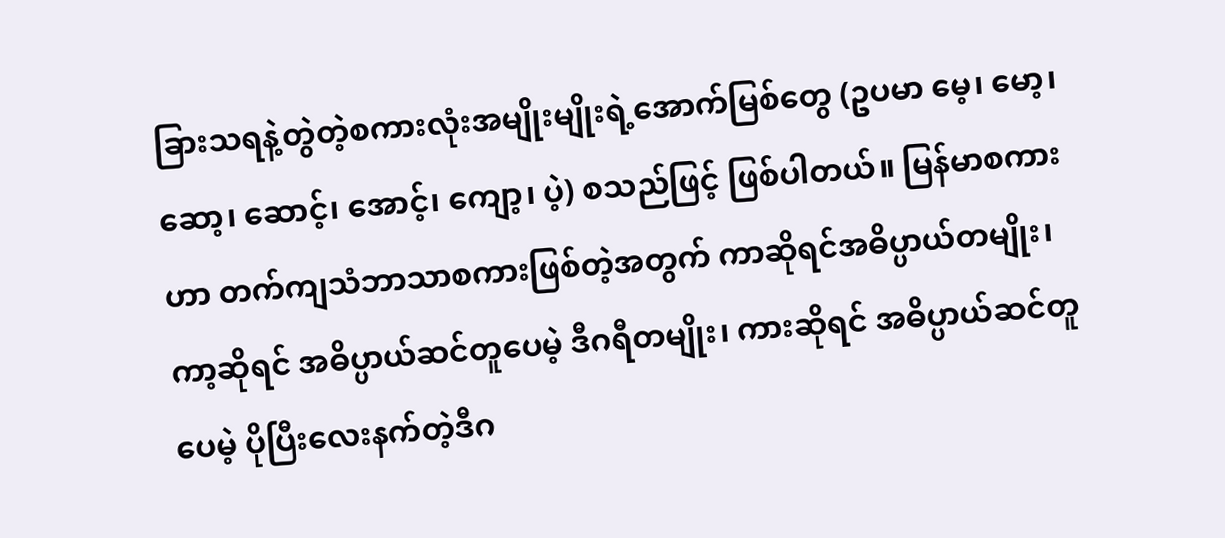ခြားသရနဲ့တွဲတဲ့စကားလုံးအမျိုးမျိုးရဲ့အောက်မြစ်တွေ (ဥပမာ မေ့၊ မော့၊ ဆော့၊ ဆောင့်၊ အောင့်၊ ကျော့၊ ပဲ့) စသည်ဖြင့် ဖြစ်ပါတယ်။ မြန်မာစကားဟာ တက်ကျသံဘာသာစကားဖြစ်တဲ့အတွက် ကာဆိုရင်အဓိပ္ပာယ်တမျိုး၊ ကာ့ဆိုရင် အဓိပ္ပာယ်ဆင်တူပေမဲ့ ဒီဂရီတမျိုး၊ ကားဆိုရင် အဓိပ္ပာယ်ဆင်တူပေမဲ့ ပိုပြီးလေးနက်တဲ့ဒီဂ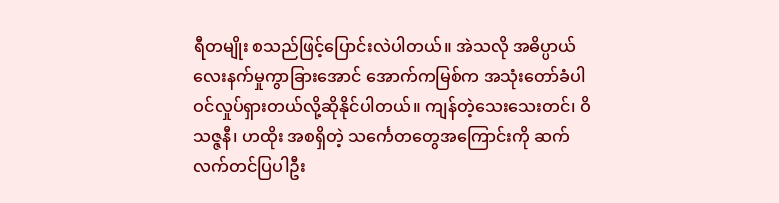ရီတမျိုး စသည်ဖြင့်ပြောင်းလဲပါတယ်။ အဲသလို အဓိပ္ပာယ်လေးနက်မှုကွာခြားအောင် အောက်ကမြစ်က အသုံးတော်ခံပါဝင်လှုပ်ရှားတယ်လို့ဆိုနိုင်ပါတယ်။ ကျန်တဲ့သေးသေးတင်၊ ဝိသဇ္ဇနီ၊ ဟထိုး အစရှိတဲ့ သင်္ကေတတွေအကြောင်းကို ဆက်လက်တင်ပြပါဦး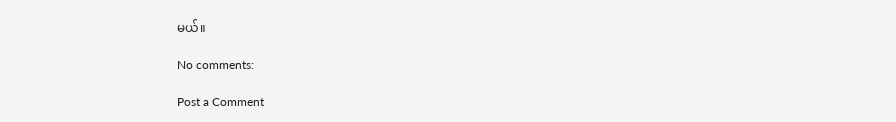မယ်။

No comments:

Post a Comment